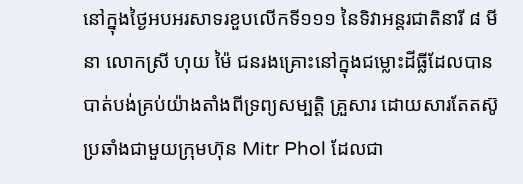នៅក្នុងថ្ងៃអបអរសាទរខួបលើកទី១១១ នៃទិវាអន្តរជាតិនារី ៨ មីនា លោកស្រី ហុយ ម៉ៃ ជនរងគ្រោះនៅក្នុងជម្លោះដីធ្លីដែលបានបាត់បង់គ្រប់យ៉ាងតាំងពីទ្រព្យសម្បត្តិ គ្រួសារ ដោយសារតែតស៊ូប្រឆាំងជាមួយក្រុមហ៊ុន Mitr Phol ដែលជា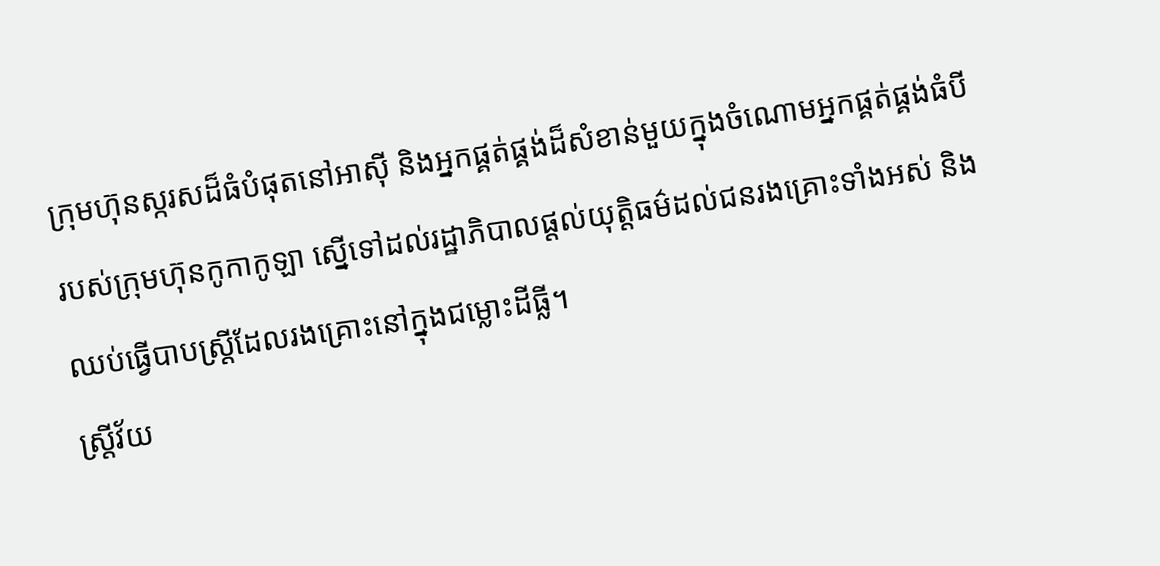ក្រុមហ៊ុនស្ករសដ៏ធំបំផុតនៅអាស៊ី និងអ្នកផ្គត់ផ្គង់ដ៏សំខាន់មួយក្នុងចំណោមអ្នកផ្គត់ផ្គង់ធំបីរបស់ក្រុមហ៊ុនកូកាកូឡា ស្នើទៅដល់រដ្ឋាភិបាលផ្តល់យុត្តិធម៌ដល់ជនរងគ្រោះទាំងអស់ និងឈប់ធ្វើបាបស្ត្រីដែលរងគ្រោះនៅក្នុងជម្លោះដីធ្លី។
ស្ត្រីវ័យ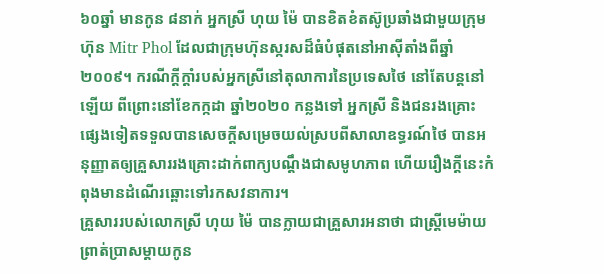៦០ឆ្នាំ មានកូន ៨នាក់ អ្នកស្រី ហុយ ម៉ៃ បានខិតខំតស៊ូប្រឆាំងជាមួយក្រុមហ៊ុន Mitr Phol ដែលជាក្រុមហ៊ុនស្ករសដ៏ធំបំផុតនៅអាស៊ីតាំងពីឆ្នាំ២០០៩។ ករណីក្តីក្ដាំរបស់អ្នកស្រីនៅតុលាការនៃប្រទេសថៃ នៅតែបន្តនៅឡើយ ពីព្រោះនៅខែកក្កដា ឆ្នាំ២០២០ កន្លងទៅ អ្នកស្រី និងជនរងគ្រោះផ្សេងទៀតទទួលបានសេចក្តីសម្រេចយល់ស្របពីសាលាឧទ្ធរណ៍ថៃ បានអនុញ្ញាតឲ្យគ្រួសាររងគ្រោះដាក់ពាក្យបណ្តឹងជាសមូហភាព ហើយរឿងក្តីនេះកំពុងមានដំណើរឆ្ពោះទៅរកសវនាការ។
គ្រួសាររបស់លោកស្រី ហុយ ម៉ៃ បានក្លាយជាគ្រួសារអនាថា ជាស្ត្រីមេម៉ាយ ព្រាត់ប្រាសម្តាយកូន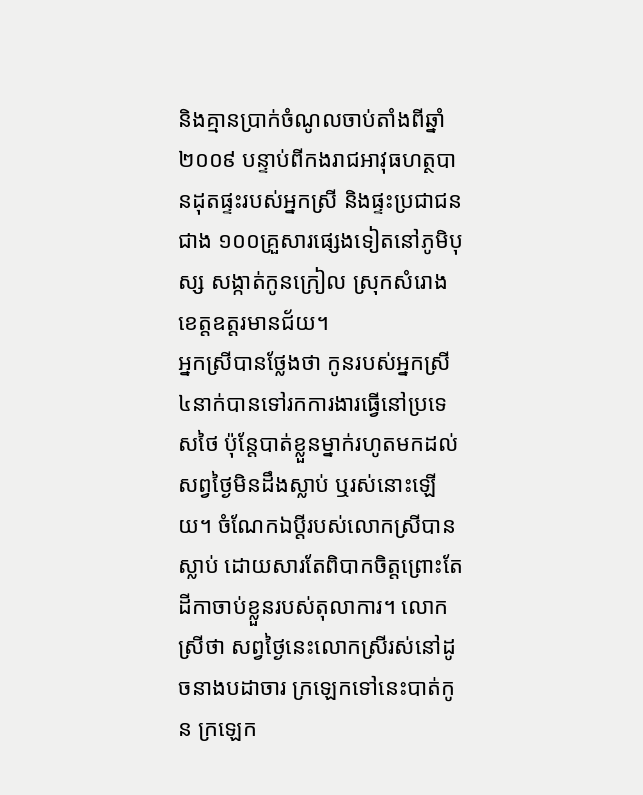និងគ្មានប្រាក់ចំណូលចាប់តាំងពីឆ្នាំ២០០៩ បន្ទាប់ពីកងរាជអាវុធហត្ថបានដុតផ្ទះរបស់អ្នកស្រី និងផ្ទះប្រជាជនជាង ១០០គ្រួសារផ្សេងទៀតនៅភូមិបុស្ស សង្កាត់កូនក្រៀល ស្រុកសំរោង ខេត្តឧត្តរមានជ័យ។
អ្នកស្រីបានថ្លែងថា កូនរបស់អ្នកស្រី ៤នាក់បានទៅរកការងារធ្វើនៅប្រទេសថៃ ប៉ុន្តែបាត់ខ្លួនម្នាក់រហូតមកដល់សព្វថ្ងៃមិនដឹងស្លាប់ ឬរស់នោះឡើយ។ ចំណែកឯប្តីរបស់លោកស្រីបានស្លាប់ ដោយសារតែពិបាកចិត្តព្រោះតែដីកាចាប់ខ្លួនរបស់តុលាការ។ លោកស្រីថា សព្វថ្ងៃនេះលោកស្រីរស់នៅដូចនាងបដាចារ ក្រឡេកទៅនេះបាត់កូន ក្រឡេក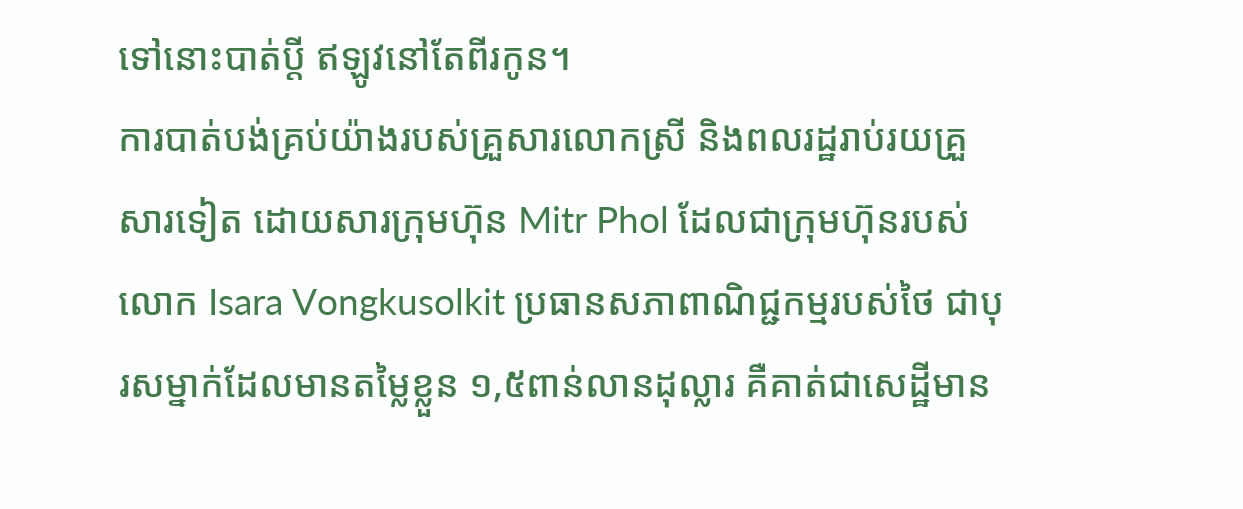ទៅនោះបាត់ប្តី ឥឡូវនៅតែពីរកូន។
ការបាត់បង់គ្រប់យ៉ាងរបស់គ្រួសារលោកស្រី និងពលរដ្ឋរាប់រយគ្រួសារទៀត ដោយសារក្រុមហ៊ុន Mitr Phol ដែលជាក្រុមហ៊ុនរបស់លោក Isara Vongkusolkit ប្រធានសភាពាណិជ្ជកម្មរបស់ថៃ ជាបុរសម្នាក់ដែលមានតម្លៃខ្លួន ១,៥ពាន់លានដុល្លារ គឺគាត់ជាសេដ្ឋីមាន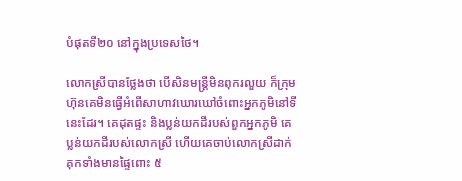បំផុតទី២០ នៅក្នុងប្រទេសថៃ។

លោកស្រីបានថ្លែងថា បើសិនមន្ត្រីមិនពុករលួយ ក៏ក្រុមហ៊ុនគេមិនធ្វើអំពើសាហាវឃោរឃៅចំពោះអ្នកភូមិនៅទីនេះដែរ។ គេដុតផ្ទះ និងប្លន់យកដីរបស់ពួកអ្នកភូមិ គេប្លន់យកដីរបស់លោកស្រី ហើយគេចាប់លោកស្រីដាក់គុកទាំងមានផ្ទៃពោះ ៥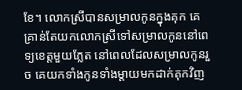ខែ។ លោកស្រីបានសម្រាលកូនក្នុងគុក គេគ្រាន់តែយកលោកស្រីទៅសម្រាលកូននៅពេទ្យខេត្តមួយភ្លែត នៅពេលដែលសម្រាលកូនរួច គេយកទាំងកូនទាំងម្តាយមកដាក់គុកវិញ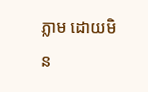ភ្លាម ដោយមិន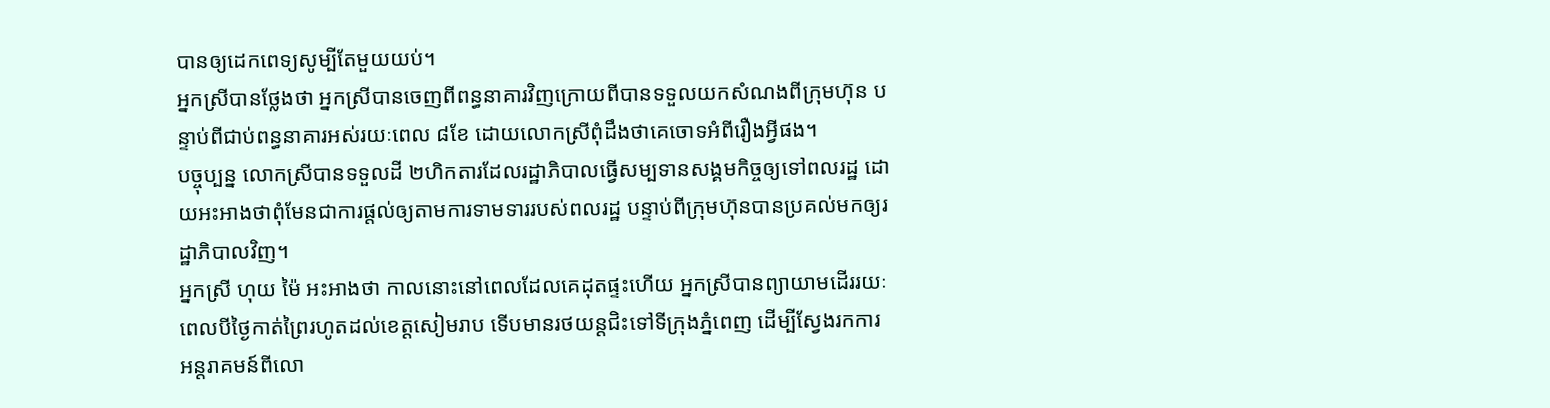បានឲ្យដេកពេទ្យសូម្បីតែមួយយប់។
អ្នកស្រីបានថ្លែងថា អ្នកស្រីបានចេញពីពន្ធនាគារវិញក្រោយពីបានទទួលយកសំណងពីក្រុមហ៊ុន បន្ទាប់ពីជាប់ពន្ធនាគារអស់រយៈពេល ៨ខែ ដោយលោកស្រីពុំដឹងថាគេចោទអំពីរឿងអ្វីផង។
បច្ចុប្បន្ន លោកស្រីបានទទួលដី ២ហិកតារដែលរដ្ឋាភិបាលធ្វើសម្បទានសង្គមកិច្ចឲ្យទៅពលរដ្ឋ ដោយអះអាងថាពុំមែនជាការផ្តល់ឲ្យតាមការទាមទាររបស់ពលរដ្ឋ បន្ទាប់ពីក្រុមហ៊ុនបានប្រគល់មកឲ្យរដ្ឋាភិបាលវិញ។
អ្នកស្រី ហុយ ម៉ៃ អះអាងថា កាលនោះនៅពេលដែលគេដុតផ្ទះហើយ អ្នកស្រីបានព្យាយាមដើររយៈពេលបីថ្ងៃកាត់ព្រៃរហូតដល់ខេត្តសៀមរាប ទើបមានរថយន្តជិះទៅទីក្រុងភ្នំពេញ ដើម្បីស្វែងរកការអន្តរាគមន៍ពីលោ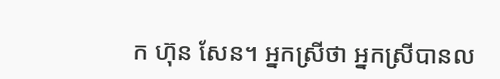ក ហ៊ុន សែន។ អ្នកស្រីថា អ្នកស្រីបានល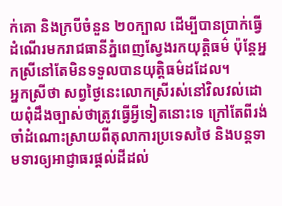ក់គោ និងក្របីចំនួន ២០ក្បាល ដើម្បីបានប្រាក់ធ្វើដំណើរមករាជធានីភ្នំពេញស្វែងរកយុត្តិធម៌ ប៉ុន្តែអ្នកស្រីនៅតែមិនទទួលបានយុត្តិធម៌ដដែល។
អ្នកស្រីថា សព្វថ្ងៃនេះលោកស្រីរស់នៅវិលវល់ដោយពុំដឹងច្បាស់ថាត្រូវធ្វើអ្វីទៀតនោះទេ ក្រៅតែពីរង់ចាំដំណោះស្រាយពីតុលាការប្រទេសថៃ និងបន្តទាមទារឲ្យអាជ្ញាធរផ្តល់ដីដល់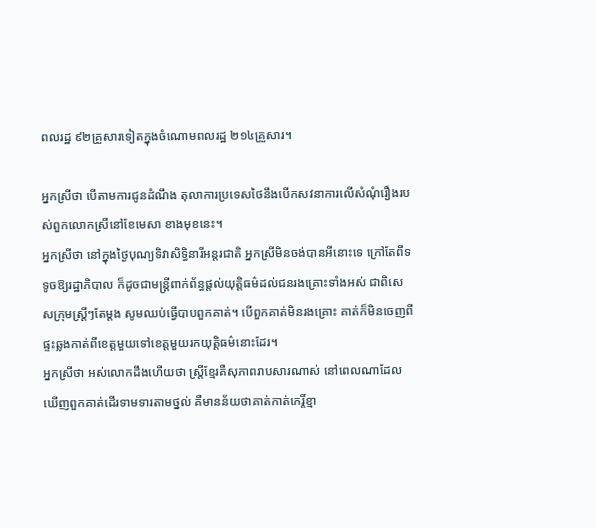ពលរដ្ឋ ៩២គ្រួសារទៀតក្នុងចំណោមពលរដ្ឋ ២១៤គ្រួសារ។

អ្នកស្រីថា បើតាមការជូនដំណឹង តុលាការប្រទេសថៃនឹងបើកសវនាការលើសំណុំរឿងរបស់ពួកលោកស្រីនៅខែមេសា ខាងមុខនេះ។
អ្នកស្រីថា នៅក្នុងថ្ងៃបុណ្យទិវាសិទ្ធិនារីអន្តរជាតិ អ្នកស្រីមិនចង់បានអីនោះទេ ក្រៅតែពីទទូចឱ្យរដ្ឋាភិបាល ក៏ដូចជាមន្ត្រីពាក់ព័ន្ធផ្តល់យុត្តិធម៌ដល់ជនរងគ្រោះទាំងអស់ ជាពិសេសក្រុមស្ត្រីៗតែម្តង សូមឈប់ធ្វើបាបពួកគាត់។ បើពួកគាត់មិនរងគ្រោះ គាត់ក៏មិនចេញពីផ្ទះឆ្លងកាត់ពីខេត្តមួយទៅខេត្តមួយរកយុត្តិធម៌នោះដែរ។
អ្នកស្រីថា អស់លោកដឹងហើយថា ស្ត្រីខ្មែរគឺសុភាពរាបសារណាស់ នៅពេលណាដែលឃើញពួកគាត់ដើរទាមទារតាមថ្នល់ គឺមានន័យថាគាត់កាត់កេរ្តិ៍ខ្មា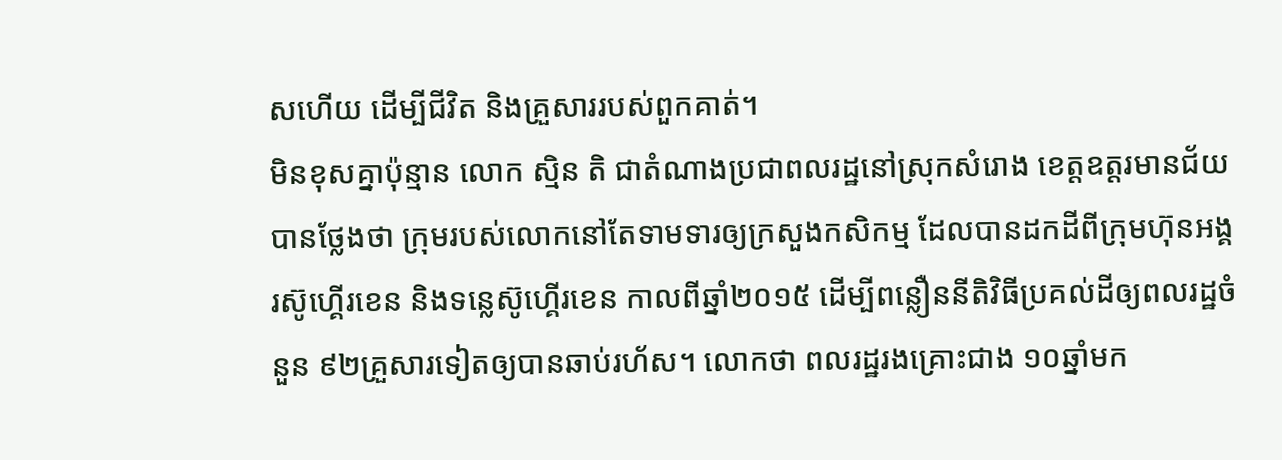សហើយ ដើម្បីជីវិត និងគ្រួសាររបស់ពួកគាត់។
មិនខុសគ្នាប៉ុន្មាន លោក ស្មិន តិ ជាតំណាងប្រជាពលរដ្ឋនៅស្រុកសំរោង ខេត្តឧត្តរមានជ័យ បានថ្លែងថា ក្រុមរបស់លោកនៅតែទាមទារឲ្យក្រសួងកសិកម្ម ដែលបានដកដីពីក្រុមហ៊ុនអង្គរស៊ូហ្គើរខេន និងទន្លេស៊ូហ្គើរខេន កាលពីឆ្នាំ២០១៥ ដើម្បីពន្លឿននីតិវិធីប្រគល់ដីឲ្យពលរដ្ឋចំនួន ៩២គ្រួសារទៀតឲ្យបានឆាប់រហ័ស។ លោកថា ពលរដ្ឋរងគ្រោះជាង ១០ឆ្នាំមក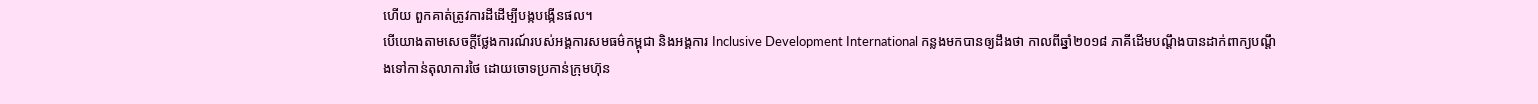ហើយ ពួកគាត់ត្រូវការដីដើម្បីបង្កបង្កើនផល។
បើយោងតាមសេចក្តីថ្លែងការណ៍របស់អង្គការសមធម៌កម្ពុជា និងអង្គការ Inclusive Development International កន្លងមកបានឲ្យដឹងថា កាលពីឆ្នាំ២០១៨ ភាគីដើមបណ្ដឹងបានដាក់ពាក្យបណ្តឹងទៅកាន់តុលាការថៃ ដោយចោទប្រកាន់ក្រុមហ៊ុន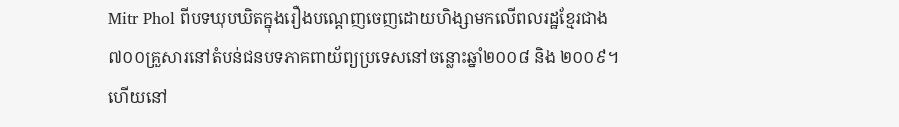Mitr Phol ពីបទឃុបឃិតក្នុងរឿងបណ្តេញចេញដោយហិង្សាមកលើពលរដ្ឋខ្មែរជាង ៧០០គ្រួសារនៅតំបន់ជនបទភាគពាយ័ព្យប្រទេសនៅចន្លោះឆ្នាំ២០០៨ និង ២០០៩។ ហើយនៅ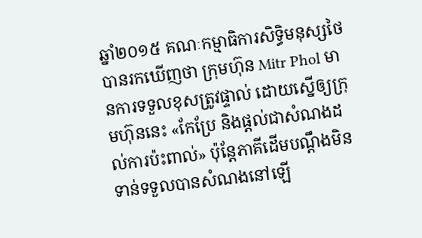ឆ្នាំ២០១៥ គណៈកម្មាធិការសិទ្ធិមនុស្សថៃ បានរកឃើញថា ក្រុមហ៊ុន Mitr Phol មានការទទួលខុសត្រូវផ្ទាល់ ដោយស្នើឲ្យក្រុមហ៊ុននេះ «កែប្រែ និងផ្តល់ជាសំណងដល់ការប៉ះពាល់» ប៉ុន្តែភាគីដើមបណ្តឹងមិនទាន់ទទួលបានសំណងនៅឡើ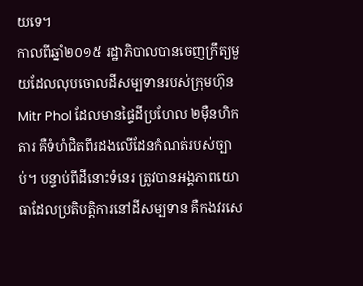យទេ។
កាលពីឆ្នាំ២០១៥ រដ្ឋាភិបាលបានចេញក្រឹត្យមួយដែលលុបចោលដីសម្បទានរបស់ក្រុមហ៊ុន Mitr Phol ដែលមានផ្ទៃដីប្រហែល ២ម៉ឺនហិកតារ គឺទំហំជិតពីរដងលើដែនកំណត់របស់ច្បាប់។ បន្ទាប់ពីដីនោះទំនេរ ត្រូវបានអង្គភាពយោធាដែលប្រតិបត្តិការនៅដីសម្បទាន គឺកងវរសេ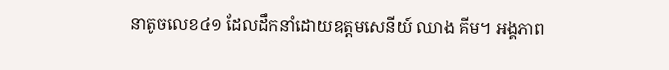នាតូចលេខ៤១ ដែលដឹកនាំដោយឧត្តមសេនីយ៍ ឈាង គីម។ អង្គភាព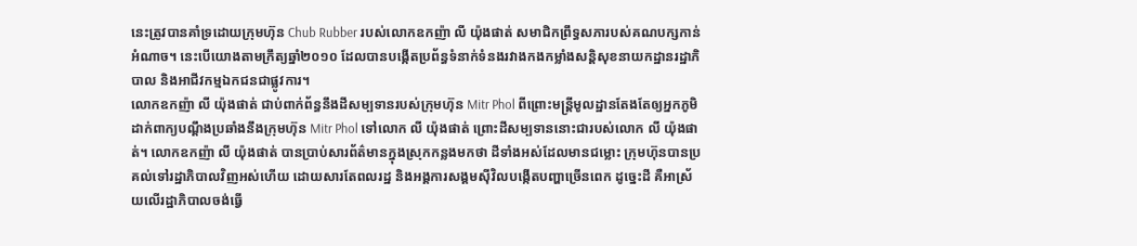នេះត្រូវបានគាំទ្រដោយក្រុមហ៊ុន Chub Rubber របស់លោកឧកញ៉ា លី យ៉ុងផាត់ សមាជិកព្រឹទ្ធសភារបស់គណបក្សកាន់អំណាច។ នេះបើយោងតាមក្រឹត្យឆ្នាំ២០១០ ដែលបានបង្កើតប្រព័ន្ធទំនាក់ទំនងរវាងកងកម្លាំងសន្តិសុខនាយកដ្ឋានរដ្ឋាភិបាល និងអាជីវកម្មឯកជនជាផ្លូវការ។
លោកឧកញ៉ា លី យ៉ុងផាត់ ជាប់ពាក់ព័ន្ធនឹងដីសម្បទានរបស់ក្រុមហ៊ុន Mitr Phol ពីព្រោះមន្ត្រីមូលដ្ឋានតែងតែឲ្យអ្នកភូមិដាក់ពាក្យបណ្តឹងប្រឆាំងនឹងក្រុមហ៊ុន Mitr Phol ទៅលោក លី យ៉ុងផាត់ ព្រោះដីសម្បទាននោះជារបស់លោក លី យ៉ុងផាត់។ លោកឧកញ៉ា លី យ៉ុងផាត់ បានប្រាប់សារព័ត៌មានក្នុងស្រុកកន្លងមកថា ដីទាំងអស់ដែលមានជម្លោះ ក្រុមហ៊ុនបានប្រគល់ទៅរដ្ឋាភិបាលវិញអស់ហើយ ដោយសារតែពលរដ្ឋ និងអង្គការសង្គមស៊ីវិលបង្កើតបញ្ហាច្រើនពេក ដូច្នេះដី គឺអាស្រ័យលើរដ្ឋាភិបាលចង់ធ្វើ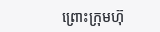ព្រោះក្រុមហ៊ុ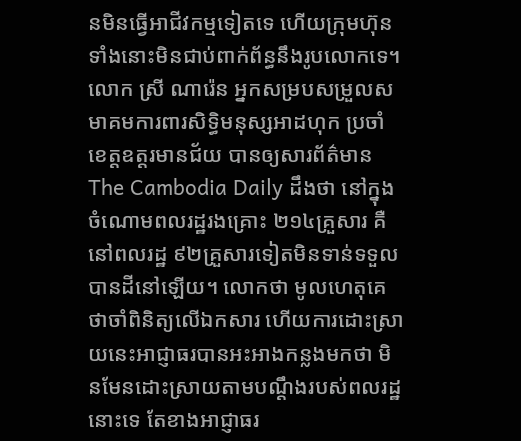នមិនធ្វើអាជីវកម្មទៀតទេ ហើយក្រុមហ៊ុនទាំងនោះមិនជាប់ពាក់ព័ន្ធនឹងរូបលោកទេ។
លោក ស្រី ណារ៉េន អ្នកសម្របសម្រួលសមាគមការពារសិទ្ធិមនុស្សអាដហុក ប្រចាំខេត្តឧត្តរមានជ័យ បានឲ្យសារព័ត៌មាន The Cambodia Daily ដឹងថា នៅក្នុងចំណោមពលរដ្ឋរងគ្រោះ ២១៤គ្រួសារ គឺនៅពលរដ្ឋ ៩២គ្រួសារទៀតមិនទាន់ទទួលបានដីនៅឡើយ។ លោកថា មូលហេតុគេថាចាំពិនិត្យលើឯកសារ ហើយការដោះស្រាយនេះអាជ្ញាធរបានអះអាងកន្លងមកថា មិនមែនដោះស្រាយតាមបណ្តឹងរបស់ពលរដ្ឋនោះទេ តែខាងអាជ្ញាធរ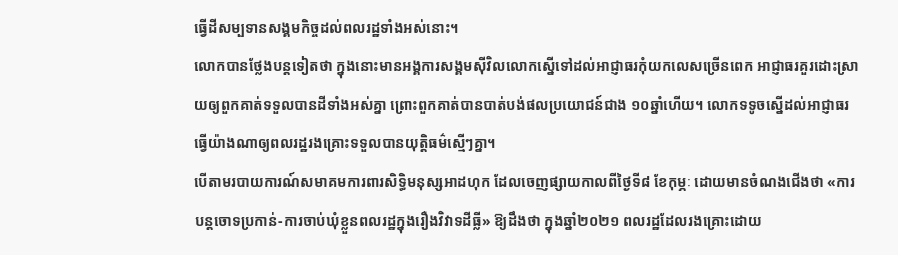ធ្វើដីសម្បទានសង្គមកិច្ចដល់ពលរដ្ឋទាំងអស់នោះ។
លោកបានថ្លែងបន្តទៀតថា ក្នុងនោះមានអង្គការសង្គមស៊ីវិលលោកស្នើទៅដល់អាជ្ញាធរកុំយកលេសច្រើនពេក អាជ្ញាធរគួរដោះស្រាយឲ្យពួកគាត់ទទួលបានដីទាំងអស់គ្នា ព្រោះពួកគាត់បានបាត់បង់ផលប្រយោជន៍ជាង ១០ឆ្នាំហើយ។ លោកទទូចស្នើដល់អាជ្ញាធរធ្វើយ៉ាងណាឲ្យពលរដ្ឋរងគ្រោះទទួលបានយុត្តិធម៌ស្មើៗគ្នា។
បើតាមរបាយការណ៍សមាគមការពារសិទ្ធិមនុស្សអាដហុក ដែលចេញផ្សាយកាលពីថ្ងៃទី៨ ខែកុម្ភៈ ដោយមានចំណងជើងថា «ការបន្តចោទប្រកាន់-ការចាប់ឃុំខ្លួនពលរដ្ឋក្នុងរឿងវិវាទដីធ្លី» ឱ្យដឹងថា ក្នុងឆ្នាំ២០២១ ពលរដ្ឋដែលរងគ្រោះដោយ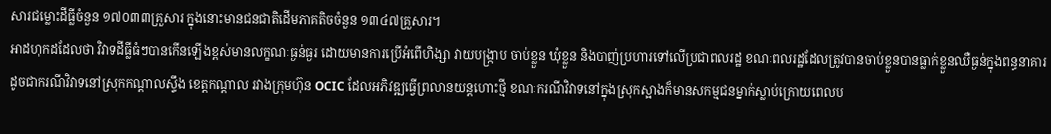សារជម្លោះដីធ្លីចំនួន ១៧០៣៣គ្រួសារ ក្នុងនោះមានជនជាតិដើមភាគតិចចំនួន ១៣៤៧គ្រួសារ។
អាដហុកដដែលថា វិវាទដីធ្លីធំៗបានកើនឡើងខ្ពស់មានលក្ខណៈធ្ងន់ធ្ងរ ដោយមានការប្រើអំពើហិង្សា វាយបង្ក្រាប ចាប់ខ្លួន ឃុំខ្លួន និងបាញ់ប្រហារទៅលើប្រជាពលរដ្ឋ ខណៈពលរដ្ឋដែលត្រូវបានចាប់ខ្លួនបានធ្លាក់ខ្លួនឈឺធ្ងន់ក្នុងពន្ធនាគារ ដូចជាករណីវិវាទនៅស្រុកកណ្ដាលស្ទឹង ខេត្តកណ្ដាល រវាងក្រុមហ៊ុន OCIC ដែលអភិវឌ្ឍធ្វើព្រលានយន្តហោះថ្មី ខណៈករណីវិវាទនៅក្នុងស្រុកស្អាងក៏មានសកម្មជនម្នាក់ស្លាប់ក្រោយពេលប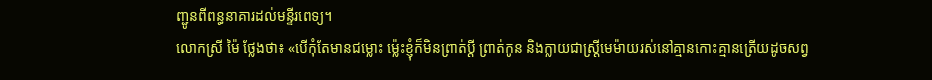ញ្ជូនពីពន្ធនាគារដល់មន្ទីរពេទ្យ។
លោកស្រី ម៉ៃ ថ្លែងថា៖ «បើកុំតែមានជម្លោះ ម្ល៉េះខ្ញុំក៏មិនព្រាត់ប្តី ព្រាត់កូន និងក្លាយជាស្ត្រីមេម៉ាយរស់នៅគ្មានកោះគ្មានត្រើយដូចសព្វ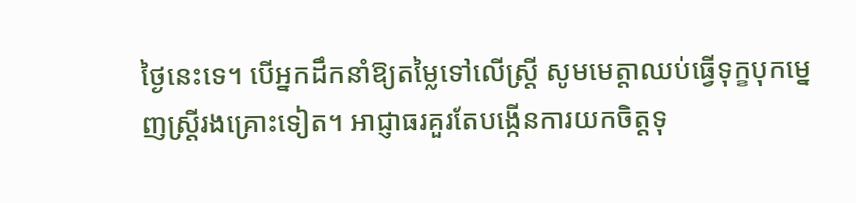ថ្ងៃនេះទេ។ បើអ្នកដឹកនាំឱ្យតម្លៃទៅលើស្ត្រី សូមមេត្តាឈប់ធ្វើទុក្ខបុកម្នេញស្ត្រីរងគ្រោះទៀត។ អាជ្ញាធរគួរតែបង្កើនការយកចិត្តទុ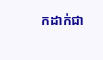កដាក់ជា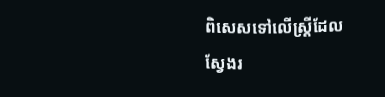ពិសេសទៅលើស្ត្រីដែលស្វែងរ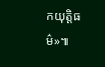កយុត្តិធម៌»៕